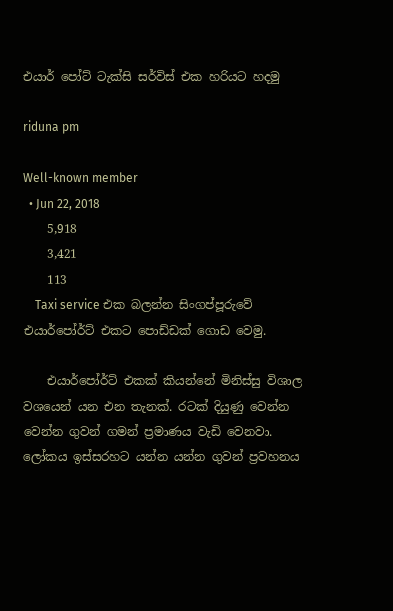එයාර් පෝට් ටැක්සි සර්විස් එක හරියට හදමු

riduna pm

Well-known member
  • Jun 22, 2018
    5,918
    3,421
    113
    Taxi service එක බලන්න සිංගප්පූරුවේ එයාර්පෝර්ට් එකට පොඩ්ඩක් ගොඩ වෙමු.

    එයාර්පෝර්ට් එකක් කියන්නේ මිනිස්සු විශාල වශයෙන් යන එන තැනක්. රටක් දියුණු වෙන්න වෙන්න ගුවන් ගමන් ප්‍රමාණය වැඩි වෙනවා. ලෝකය ඉස්සරහට යන්න යන්න ගුවන් ප්‍රවහනය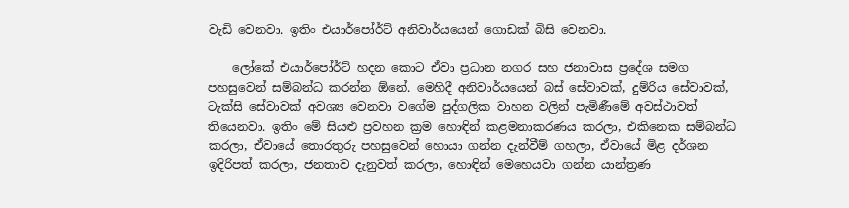වැඩි වෙනවා. ඉතිං එයාර්පෝර්ට් අනිවාර්යයෙන් ගොඩක් බිසි වෙනවා.

    ලෝකේ එයාර්පෝර්ට් හදන කොට ඒවා ප්‍රධාන නගර සහ ජනාවාස ප්‍රදේශ සමග පහසුවෙන් සම්බන්ධ කරන්න ඕනේ. මෙහිදී අනිවාර්යයෙන් බස් සේවාවක්, දුම්රිය සේවාවක්, ටැක්සි සේවාවක් අවශ්‍ය වෙනවා වගේම පුද්ගලික වාහන වලින් පැමිණීමේ අවස්ථාවත් තියෙනවා. ඉතිං මේ සියළු ප්‍රවහන ක්‍රම හොඳින් කළමනාකරණය කරලා, එකිනෙක සම්බන්ධ කරලා, ඒවායේ තොරතුරු පහසුවෙන් හොයා ගන්න දැන්වීම් ගහලා, ඒවායේ මිළ දර්ශන ඉදිරිපත් කරලා, ජනතාව දැනුවත් කරලා, හොඳින් මෙහෙයවා ගන්න යාන්ත්‍රණ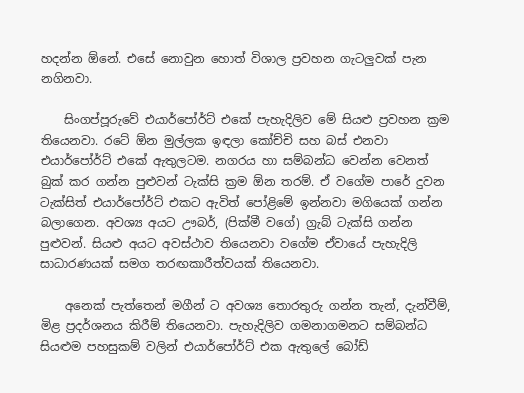හදන්න ඕනේ. එසේ නොවුන හොත් විශාල ප්‍රවහන ගැටලුවක් පැන නගිනවා.

    සිංගප්පූරුවේ එයාර්පෝර්ට් එකේ පැහැදිලිව මේ සියළු ප්‍රවහන ක්‍රම තියෙනවා. රටේ ඕන මුල්ලක ඉඳලා කෝච්චි සහ බස් එනවා එයාර්පෝර්ට් එකේ ඇතුලටම. නගරය හා සම්බන්ධ වෙන්න වෙනත් බුක් කර ගන්න පුළුවන් ටැක්සි ක්‍රම ඕන තරම්. ඒ වගේම පාරේ දුවන ටැක්සිත් එයාර්පෝර්ට් එකට ඇවිත් පෝළිමේ ඉන්නවා මගියෙක් ගන්න බලාගෙන. අවශ්‍ය අයට ඌබර්, (පික්මී වගේ) ග්‍රැබ් ටැක්සි ගන්න පුළුවන්. සියළු අයට අවස්ථාව තියෙනවා වගේම ඒවායේ පැහැදිලි සාධාරණයක් සමග තරඟකාරීත්වයක් තියෙනවා.

    අනෙක් පැත්තෙන් මගීන් ට අවශ්‍ය තොරතුරු ගන්න තැන්, දැන්වීම්, මිළ ප්‍රදර්ශනය කිරීම් තියෙනවා. පැහැදිලිව ගමනාගමනට සම්බන්ධ සියළුම පහසුකම් වලින් එයාර්පෝර්ට් එක ඇතුලේ බෝඩ්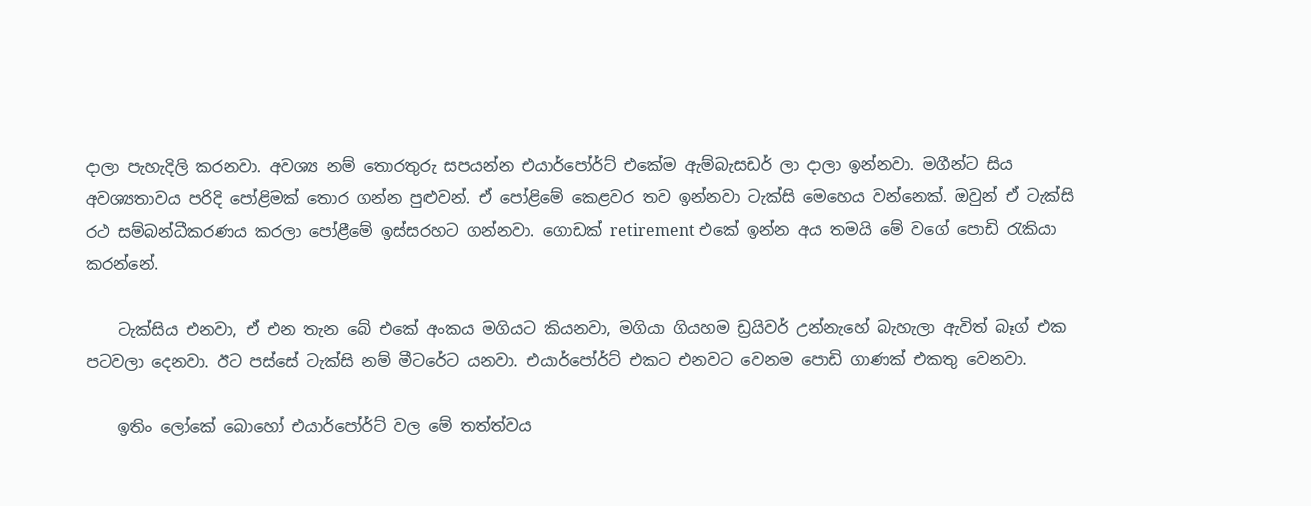දාලා පැහැදිලි කරනවා. අවශ්‍ය නම් තොරතුරු සපයන්න එයාර්පෝර්ට් එකේම ඇම්බැසඩර් ලා දාලා ඉන්නවා. මගීන්ට සිය අවශ්‍යතාවය පරිදි පෝළිමක් තොර ගන්න පුළුවන්. ඒ පෝළිමේ කෙළවර තව ඉන්නවා ටැක්සි මෙහෙය වන්නෙක්. ඔවුන් ඒ ටැක්සි රථ සම්බන්ධීකරණය කරලා පෝළීමේ ඉස්සරහට ගන්නවා. ගොඩක් retirement එකේ ඉන්න අය තමයි මේ වගේ පොඩි රැකියා කරන්නේ.

    ටැක්සිය එනවා, ඒ එන තැන බේ එකේ අංකය මගියට කියනවා, මගියා ගියහම ඩ්‍රයිවර් උන්නැහේ බැහැලා ඇවිත් බෑග් එක පටවලා දෙනවා. ඊට පස්සේ ටැක්සි නම් මීටරේට යනවා. එයාර්පෝර්ට් එකට එනවට වෙනම පොඩි ගාණක් එකතු වෙනවා.

    ඉතිං ලෝකේ බොහෝ එයාර්පෝර්ට් වල මේ තත්ත්වය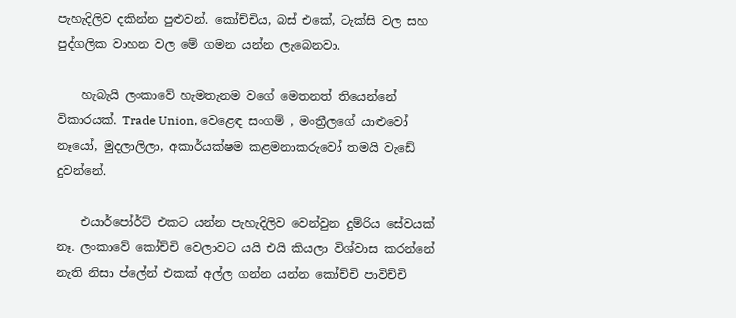පැහැදිලිව දකින්න පුළුවන්. කෝච්චිය, බස් එකේ, ටැක්සි වල සහ පුද්ගලික වාහන වල මේ ගමන යන්න ලැබෙනවා.

    හැබැයි ලංකාවේ හැමතැනම වගේ මෙතනත් තියෙන්නේ විකාරයක්. Trade Union, වෙළෙඳ සංගම් , මංත්‍රීලගේ යාළුවෝ නෑයෝ, මුදලාලිලා, අකාර්යක්ෂම කළමනාකරුවෝ තමයි වැඩේ දුවන්නේ.

    එයාර්පෝර්ට් එකට යන්න පැහැදිලිව වෙන්වුන දුම්රිය සේවයක් නෑ. ලංකාවේ කෝච්චි වෙලාවට යයි එයි කියලා විශ්වාස කරන්නේ නැති නිසා ප්ලේන් එකක් අල්ල ගන්න යන්න කෝච්චි පාවිච්චි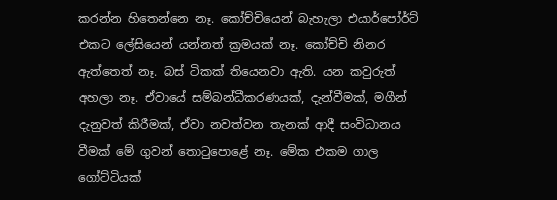කරන්න හිතෙන්නෙ නෑ. කෝච්චියෙන් බැහැලා එයාර්පෝර්ට් එකට ලේසියෙන් යන්නත් ක්‍රමයක් නෑ. කෝච්චි නිනර ඇත්තෙත් නෑ. බස් ටිකක් තියෙනවා ඇති. යන කවුරුත් අහලා නෑ. ඒවායේ සම්බන්ධීකරණයක්, දැන්වීමක්, මගීන් දැනුවත් කිරීමක්, ඒවා නවත්වන තැනක් ආදී සංවිධානය වීමක් මේ ගුවන් තොටුපොළේ නෑ. මේක එකම ගාල ගෝට්ටියක්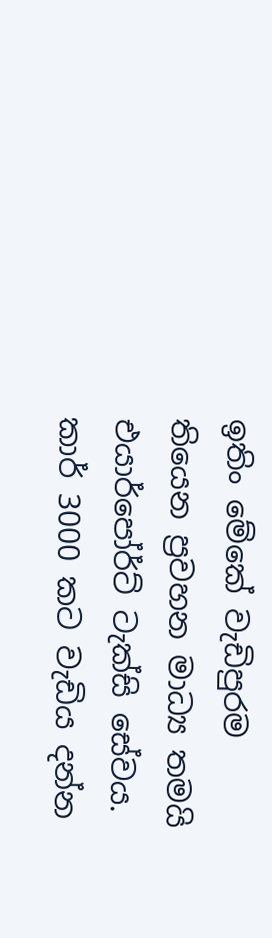ඉතිං මේකේ වැඩිපුරම තියෙන ප්‍රවහන මාධ්‍ය තමයි එයාර්පෝර්ට් ටැක්සි සේවය. කාර් 3000 කට වැඩිය දන්න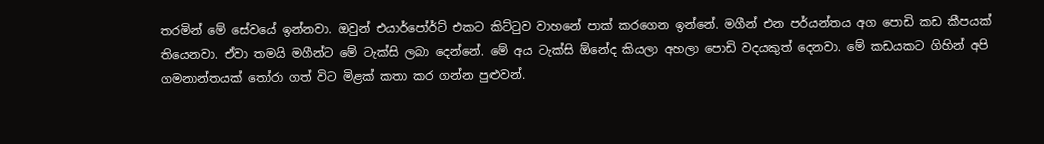තරමින් මේ සේවයේ ඉන්නවා. ඔවුන් එයාර්පෝර්ට් එකට කිට්ටුව වාහනේ පාක් කරගෙන ඉන්නේ. මගීන් එන පර්යන්තය අග පොඩි කඩ කීපයක් තියෙනවා. ඒවා තමයි මගීන්ට මේ ටැක්සි ලබා දෙන්නේ. මේ අය ටැක්සි ඕනේද කියලා අහලා පොඩි වදයකුත් දෙනවා. මේ කඩයකට ගිහින් අපි ගමනාන්තයක් තෝරා ගත් විට මිළක් කතා කර ගන්න පුළුවන්.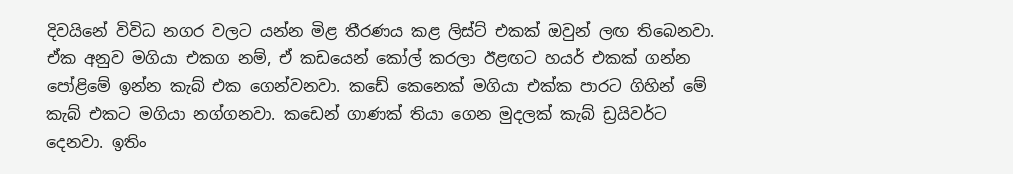දිවයිනේ විවිධ නගර වලට යන්න මිළ තීරණය කළ ලිස්ට් එකක් ඔවුන් ලඟ තිබෙනවා. ඒක අනුව මගියා එකග නම්, ඒ කඩයෙන් කෝල් කරලා ඊළඟට හයර් එකක් ගන්න පෝළිමේ ඉන්න කැබ් එක ගෙන්වනවා. කඩේ කෙනෙක් මගියා එක්ක පාරට ගිහින් මේ කැබ් එකට මගියා නග්ගනවා. කඩෙන් ගාණක් තියා ගෙන මුදලක් කැබ් ඩ්‍රයිවර්ට දෙනවා. ඉතිං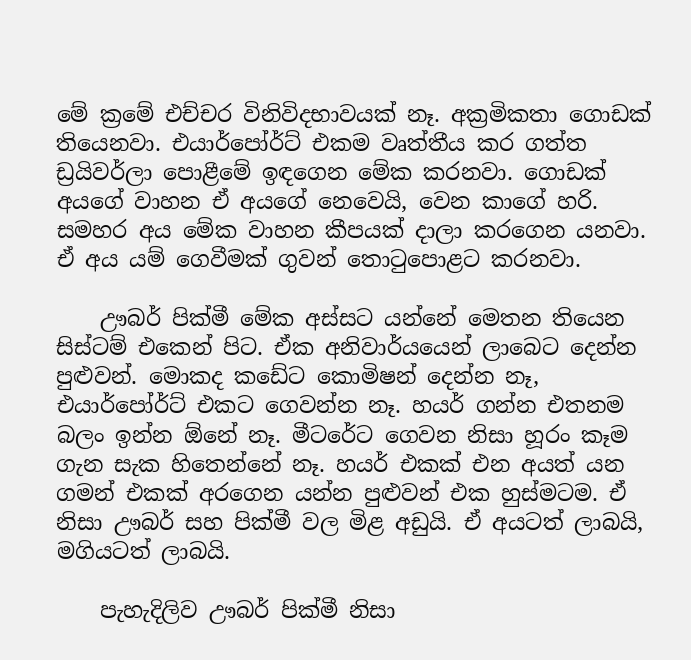මේ ක්‍රමේ එච්චර විනිවිදභාවයක් නෑ. අක්‍රමිකතා ගොඩක් තියෙනවා. එයාර්පෝර්ට් එකම වෘත්තීය කර ගත්ත ඩ්‍රයිවර්ලා පොළීමේ ඉඳගෙන මේක කරනවා. ගොඩක් අයගේ වාහන ඒ අයගේ නෙවෙයි, වෙන කාගේ හරි. සමහර අය මේක වාහන කීපයක් දාලා කරගෙන යනවා. ඒ අය යම් ගෙවීමක් ගුවන් තොටුපොළට කරනවා.

    ඌබර් පික්මී මේක අස්සට යන්නේ මෙතන තියෙන සිස්ටම් එකෙන් පිට. ඒක අනිවාර්යයෙන් ලාබෙට දෙන්න පුළුවන්. මොකද කඩේට කොමිෂන් දෙන්න නෑ, එයාර්පෝර්ට් එකට ගෙවන්න නෑ. හයර් ගන්න එතනම බලං ඉන්න ඕනේ නෑ. මීටරේට ගෙවන නිසා හූරං කෑම ගැන සැක හිතෙන්නේ නෑ. හයර් එකක් එන අයත් යන ගමන් එකක් අරගෙන යන්න පුළුවන් එක හුස්මටම. ඒ නිසා ඌබර් සහ පික්මී වල මිළ අඩුයි. ඒ අයටත් ලාබයි, මගියටත් ලාබයි.

    පැහැදිලිව ඌබර් පික්මී නිසා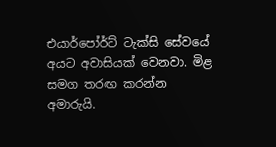එයාර්පෝර්ට් ටැක්සි සේවයේ අයට අවාසියක් වෙනවා. මිළ සමග තරඟ කරන්න අමාරුයි.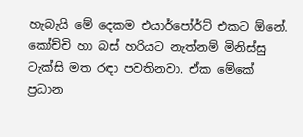හැබැයි මේ දෙකම එයාර්පෝර්ට් එකට ඕනේ. කෝච්චි හා බස් හරියට නැත්නම් මිනිස්සු ටැක්සි මත රඳා පවතිනවා. ඒක මේකේ ප්‍රධාන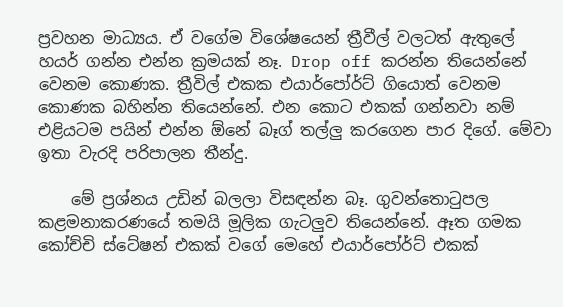ප්‍රවහන මාධ්‍යය. ඒ වගේම විශේෂයෙන් ත්‍රීවීල් වලටත් ඇතුලේ හයර් ගන්න එන්න ක්‍රමයක් නෑ. Drop off කරන්න තියෙන්නේ වෙනම කොණක. ත්‍රීවිල් එකක එයාර්පෝර්ට් ගියොත් වෙනම කොණක බහින්න තියෙන්නේ. එන කොට එකක් ගන්නවා නම් එළියටම පයින් එන්න ඕනේ බෑග් තල්ලු කරගෙන පාර දිගේ. මේවා ඉතා වැරදි පරිපාලන තීන්දු.

    මේ ප්‍රශ්නය උඩින් බලලා විසඳන්න බෑ. ගුවන්තොටුපල කළමනාකරණයේ තමයි මූලික ගැටලුව තියෙන්නේ. ඈත ගමක කෝච්චි ස්ටේෂන් එකක් වගේ මෙහේ එයාර්පෝර්ට් එකක්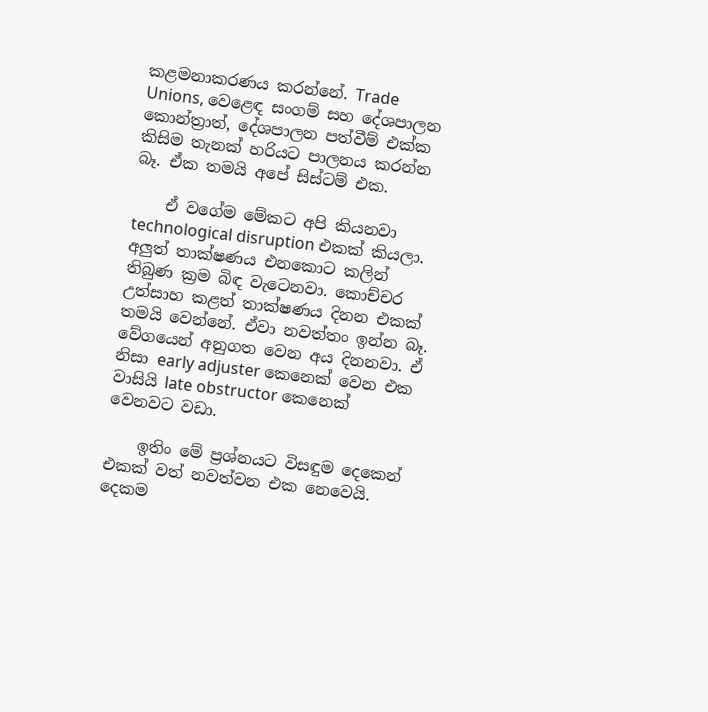කළමනාකරණය කරන්නේ. Trade Unions, වෙළෙඳ සංගම් සහ දේශපාලන කොන්ත්‍රාත්, දේශපාලන පත්වීම් එක්ක කිසිම තැනක් හරියට පාලනය කරන්න බෑ. ඒක තමයි අපේ සිස්ටම් එක.

    ඒ වගේම මේකට අපි කියනවා technological disruption එකක් කියලා. අලුත් තාක්ෂණය එනකොට කලින් තිබුණ ක්‍රම බිඳ වැටෙනවා. කොච්චර උත්සාහ කළත් තාක්ෂණය දිනන එකක් තමයි වෙන්නේ. ඒවා නවත්තං ඉන්න බෑ. වේගයෙන් අනුගත වෙන අය දිනනවා. ඒ නිසා early adjuster කෙනෙක් වෙන එක වාසියි late obstructor කෙනෙක් වෙනවට වඩා.

    ඉතිං මේ ප්‍රශ්නයට විසඳුම දෙකෙන් එකක් වත් නවත්වන එක නෙවෙයි. දෙකම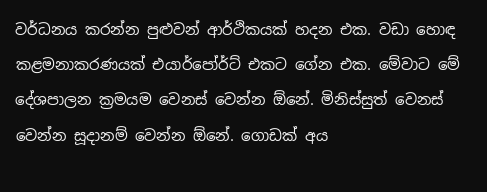වර්ධනය කරන්න පුළුවන් ආර්ථිකයක් හදන එක. වඩා හොඳ කළමනාකරණයක් එයාර්පෝර්ට් එකට ගේන එක. මේවාට මේ දේශපාලන ක්‍රමයම වෙනස් වෙන්න ඕනේ. මිනිස්සුත් වෙනස් වෙන්න සූදානම් වෙන්න ඕනේ. ගොඩක් අය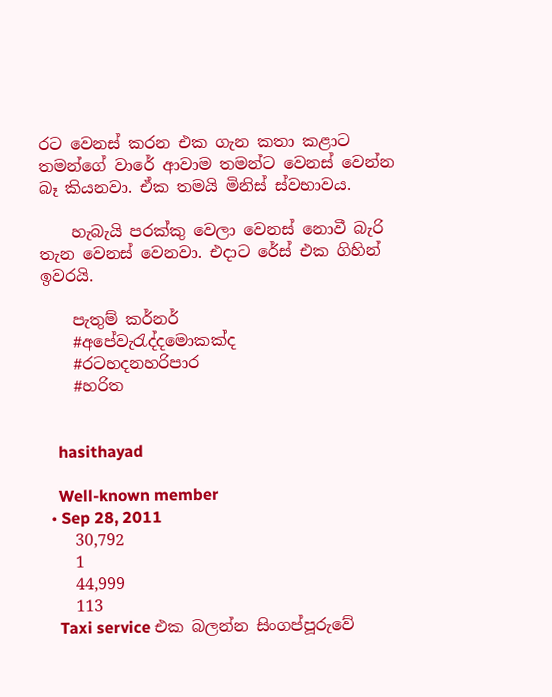රට වෙනස් කරන එක ගැන කතා කළාට තමන්ගේ වාරේ ආවාම තමන්ට වෙනස් වෙන්න බෑ කියනවා. ඒක තමයි මිනිස් ස්වභාවය.

    හැබැයි පරක්කු වෙලා වෙනස් නොවී බැරි තැන වෙනස් වෙනවා. එදාට රේස් එක ගිහින් ඉවරයි.

    පැතුම් කර්නර්
    #අපේවැරැද්දමොකක්ද
    #රටහදනහරිපාර
    #හරිත


    hasithayad

    Well-known member
  • Sep 28, 2011
    30,792
    1
    44,999
    113
    Taxi service එක බලන්න සිංගප්පූරුවේ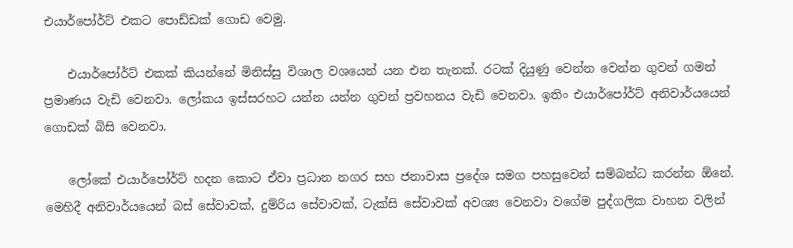එයාර්පෝර්ට් එකට පොඩ්ඩක් ගොඩ වෙමු.

    එයාර්පෝර්ට් එකක් කියන්නේ මිනිස්සු විශාල වශයෙන් යන එන තැනක්. රටක් දියුණු වෙන්න වෙන්න ගුවන් ගමන් ප්‍රමාණය වැඩි වෙනවා. ලෝකය ඉස්සරහට යන්න යන්න ගුවන් ප්‍රවහනය වැඩි වෙනවා. ඉතිං එයාර්පෝර්ට් අනිවාර්යයෙන් ගොඩක් බිසි වෙනවා.

    ලෝකේ එයාර්පෝර්ට් හදන කොට ඒවා ප්‍රධාන නගර සහ ජනාවාස ප්‍රදේශ සමග පහසුවෙන් සම්බන්ධ කරන්න ඕනේ. මෙහිදී අනිවාර්යයෙන් බස් සේවාවක්, දුම්රිය සේවාවක්, ටැක්සි සේවාවක් අවශ්‍ය වෙනවා වගේම පුද්ගලික වාහන වලින්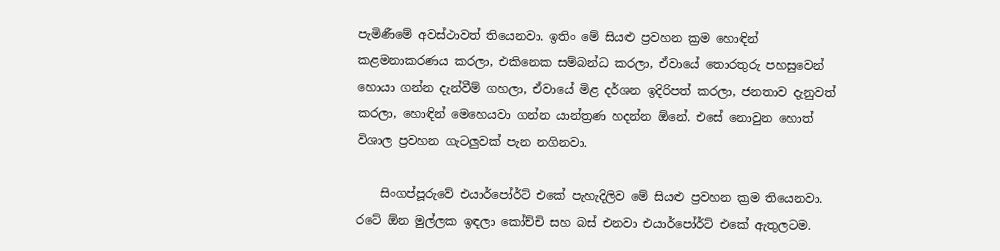පැමිණීමේ අවස්ථාවත් තියෙනවා. ඉතිං මේ සියළු ප්‍රවහන ක්‍රම හොඳින් කළමනාකරණය කරලා, එකිනෙක සම්බන්ධ කරලා, ඒවායේ තොරතුරු පහසුවෙන් හොයා ගන්න දැන්වීම් ගහලා, ඒවායේ මිළ දර්ශන ඉදිරිපත් කරලා, ජනතාව දැනුවත් කරලා, හොඳින් මෙහෙයවා ගන්න යාන්ත්‍රණ හදන්න ඕනේ. එසේ නොවුන හොත් විශාල ප්‍රවහන ගැටලුවක් පැන නගිනවා.

    සිංගප්පූරුවේ එයාර්පෝර්ට් එකේ පැහැදිලිව මේ සියළු ප්‍රවහන ක්‍රම තියෙනවා. රටේ ඕන මුල්ලක ඉඳලා කෝච්චි සහ බස් එනවා එයාර්පෝර්ට් එකේ ඇතුලටම.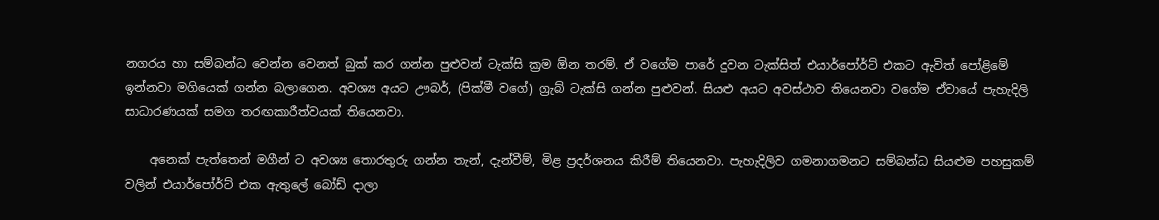නගරය හා සම්බන්ධ වෙන්න වෙනත් බුක් කර ගන්න පුළුවන් ටැක්සි ක්‍රම ඕන තරම්. ඒ වගේම පාරේ දුවන ටැක්සිත් එයාර්පෝර්ට් එකට ඇවිත් පෝළිමේ ඉන්නවා මගියෙක් ගන්න බලාගෙන. අවශ්‍ය අයට ඌබර්, (පික්මී වගේ) ග්‍රැබ් ටැක්සි ගන්න පුළුවන්. සියළු අයට අවස්ථාව තියෙනවා වගේම ඒවායේ පැහැදිලි සාධාරණයක් සමග තරඟකාරීත්වයක් තියෙනවා.

    අනෙක් පැත්තෙන් මගීන් ට අවශ්‍ය තොරතුරු ගන්න තැන්, දැන්වීම්, මිළ ප්‍රදර්ශනය කිරීම් තියෙනවා. පැහැදිලිව ගමනාගමනට සම්බන්ධ සියළුම පහසුකම් වලින් එයාර්පෝර්ට් එක ඇතුලේ බෝඩ් දාලා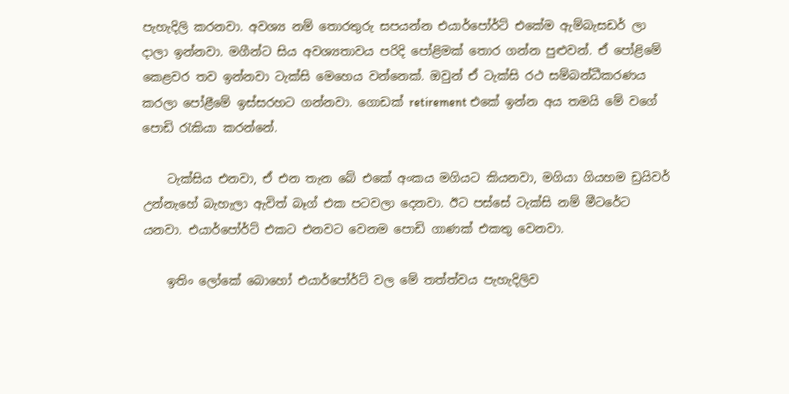පැහැදිලි කරනවා. අවශ්‍ය නම් තොරතුරු සපයන්න එයාර්පෝර්ට් එකේම ඇම්බැසඩර් ලා දාලා ඉන්නවා. මගීන්ට සිය අවශ්‍යතාවය පරිදි පෝළිමක් තොර ගන්න පුළුවන්. ඒ පෝළිමේ කෙළවර තව ඉන්නවා ටැක්සි මෙහෙය වන්නෙක්. ඔවුන් ඒ ටැක්සි රථ සම්බන්ධීකරණය කරලා පෝළීමේ ඉස්සරහට ගන්නවා. ගොඩක් retirement එකේ ඉන්න අය තමයි මේ වගේ පොඩි රැකියා කරන්නේ.

    ටැක්සිය එනවා, ඒ එන තැන බේ එකේ අංකය මගියට කියනවා, මගියා ගියහම ඩ්‍රයිවර් උන්නැහේ බැහැලා ඇවිත් බෑග් එක පටවලා දෙනවා. ඊට පස්සේ ටැක්සි නම් මීටරේට යනවා. එයාර්පෝර්ට් එකට එනවට වෙනම පොඩි ගාණක් එකතු වෙනවා.

    ඉතිං ලෝකේ බොහෝ එයාර්පෝර්ට් වල මේ තත්ත්වය පැහැදිලිව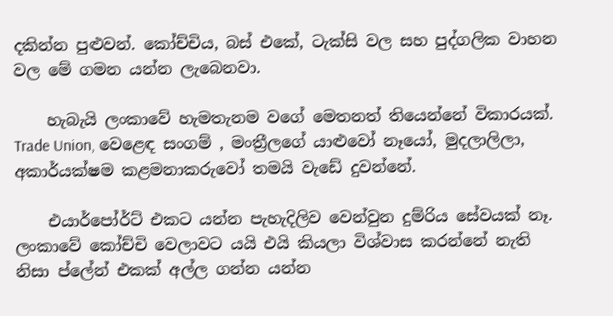දකින්න පුළුවන්. කෝච්චිය, බස් එකේ, ටැක්සි වල සහ පුද්ගලික වාහන වල මේ ගමන යන්න ලැබෙනවා.

    හැබැයි ලංකාවේ හැමතැනම වගේ මෙතනත් තියෙන්නේ විකාරයක්. Trade Union, වෙළෙඳ සංගම් , මංත්‍රීලගේ යාළුවෝ නෑයෝ, මුදලාලිලා, අකාර්යක්ෂම කළමනාකරුවෝ තමයි වැඩේ දුවන්නේ.

    එයාර්පෝර්ට් එකට යන්න පැහැදිලිව වෙන්වුන දුම්රිය සේවයක් නෑ. ලංකාවේ කෝච්චි වෙලාවට යයි එයි කියලා විශ්වාස කරන්නේ නැති නිසා ප්ලේන් එකක් අල්ල ගන්න යන්න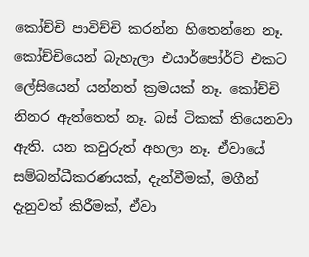කෝච්චි පාවිච්චි කරන්න හිතෙන්නෙ නෑ. කෝච්චියෙන් බැහැලා එයාර්පෝර්ට් එකට ලේසියෙන් යන්නත් ක්‍රමයක් නෑ. කෝච්චි නිනර ඇත්තෙත් නෑ. බස් ටිකක් තියෙනවා ඇති. යන කවුරුත් අහලා නෑ. ඒවායේ සම්බන්ධීකරණයක්, දැන්වීමක්, මගීන් දැනුවත් කිරීමක්, ඒවා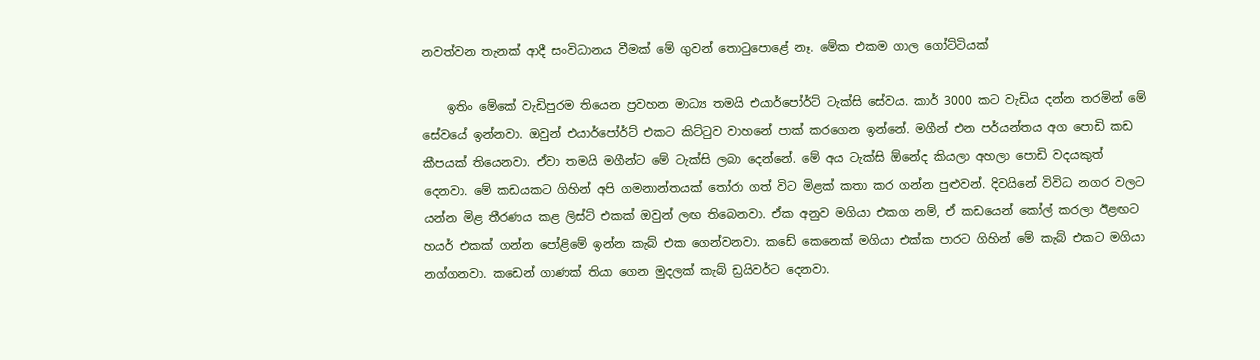නවත්වන තැනක් ආදී සංවිධානය වීමක් මේ ගුවන් තොටුපොළේ නෑ. මේක එකම ගාල ගෝට්ටියක්

    ඉතිං මේකේ වැඩිපුරම තියෙන ප්‍රවහන මාධ්‍ය තමයි එයාර්පෝර්ට් ටැක්සි සේවය. කාර් 3000 කට වැඩිය දන්න තරමින් මේ සේවයේ ඉන්නවා. ඔවුන් එයාර්පෝර්ට් එකට කිට්ටුව වාහනේ පාක් කරගෙන ඉන්නේ. මගීන් එන පර්යන්තය අග පොඩි කඩ කීපයක් තියෙනවා. ඒවා තමයි මගීන්ට මේ ටැක්සි ලබා දෙන්නේ. මේ අය ටැක්සි ඕනේද කියලා අහලා පොඩි වදයකුත් දෙනවා. මේ කඩයකට ගිහින් අපි ගමනාන්තයක් තෝරා ගත් විට මිළක් කතා කර ගන්න පුළුවන්. දිවයිනේ විවිධ නගර වලට යන්න මිළ තීරණය කළ ලිස්ට් එකක් ඔවුන් ලඟ තිබෙනවා. ඒක අනුව මගියා එකග නම්, ඒ කඩයෙන් කෝල් කරලා ඊළඟට හයර් එකක් ගන්න පෝළිමේ ඉන්න කැබ් එක ගෙන්වනවා. කඩේ කෙනෙක් මගියා එක්ක පාරට ගිහින් මේ කැබ් එකට මගියා නග්ගනවා. කඩෙන් ගාණක් තියා ගෙන මුදලක් කැබ් ඩ්‍රයිවර්ට දෙනවා.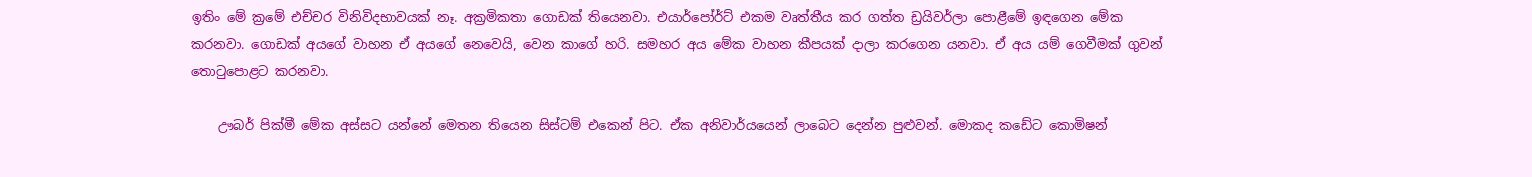ඉතිං මේ ක්‍රමේ එච්චර විනිවිදභාවයක් නෑ. අක්‍රමිකතා ගොඩක් තියෙනවා. එයාර්පෝර්ට් එකම වෘත්තීය කර ගත්ත ඩ්‍රයිවර්ලා පොළීමේ ඉඳගෙන මේක කරනවා. ගොඩක් අයගේ වාහන ඒ අයගේ නෙවෙයි, වෙන කාගේ හරි. සමහර අය මේක වාහන කීපයක් දාලා කරගෙන යනවා. ඒ අය යම් ගෙවීමක් ගුවන් තොටුපොළට කරනවා.

    ඌබර් පික්මී මේක අස්සට යන්නේ මෙතන තියෙන සිස්ටම් එකෙන් පිට. ඒක අනිවාර්යයෙන් ලාබෙට දෙන්න පුළුවන්. මොකද කඩේට කොමිෂන්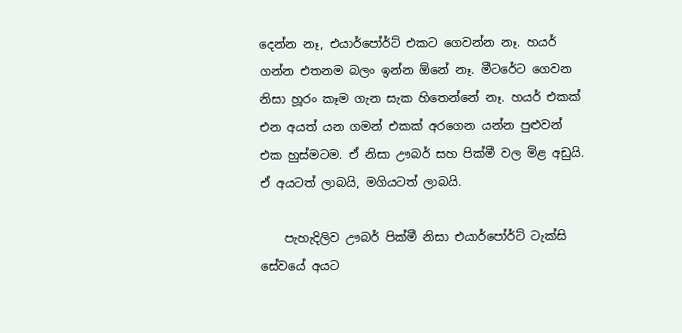දෙන්න නෑ, එයාර්පෝර්ට් එකට ගෙවන්න නෑ. හයර් ගන්න එතනම බලං ඉන්න ඕනේ නෑ. මීටරේට ගෙවන නිසා හූරං කෑම ගැන සැක හිතෙන්නේ නෑ. හයර් එකක් එන අයත් යන ගමන් එකක් අරගෙන යන්න පුළුවන් එක හුස්මටම. ඒ නිසා ඌබර් සහ පික්මී වල මිළ අඩුයි. ඒ අයටත් ලාබයි, මගියටත් ලාබයි.

    පැහැදිලිව ඌබර් පික්මී නිසා එයාර්පෝර්ට් ටැක්සි සේවයේ අයට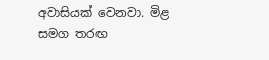අවාසියක් වෙනවා. මිළ සමග තරඟ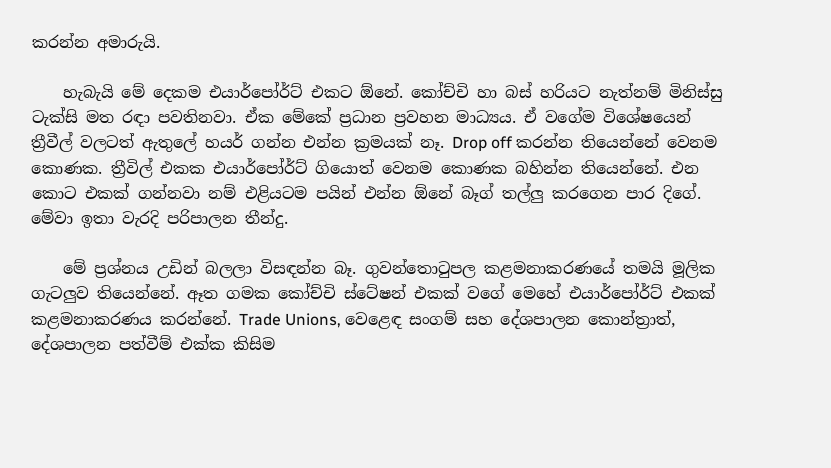කරන්න අමාරුයි.

    හැබැයි මේ දෙකම එයාර්පෝර්ට් එකට ඕනේ. කෝච්චි හා බස් හරියට නැත්නම් මිනිස්සු ටැක්සි මත රඳා පවතිනවා. ඒක මේකේ ප්‍රධාන ප්‍රවහන මාධ්‍යය. ඒ වගේම විශේෂයෙන් ත්‍රීවීල් වලටත් ඇතුලේ හයර් ගන්න එන්න ක්‍රමයක් නෑ. Drop off කරන්න තියෙන්නේ වෙනම කොණක. ත්‍රීවිල් එකක එයාර්පෝර්ට් ගියොත් වෙනම කොණක බහින්න තියෙන්නේ. එන කොට එකක් ගන්නවා නම් එළියටම පයින් එන්න ඕනේ බෑග් තල්ලු කරගෙන පාර දිගේ. මේවා ඉතා වැරදි පරිපාලන තීන්දු.

    මේ ප්‍රශ්නය උඩින් බලලා විසඳන්න බෑ. ගුවන්තොටුපල කළමනාකරණයේ තමයි මූලික ගැටලුව තියෙන්නේ. ඈත ගමක කෝච්චි ස්ටේෂන් එකක් වගේ මෙහේ එයාර්පෝර්ට් එකක් කළමනාකරණය කරන්නේ. Trade Unions, වෙළෙඳ සංගම් සහ දේශපාලන කොන්ත්‍රාත්, දේශපාලන පත්වීම් එක්ක කිසිම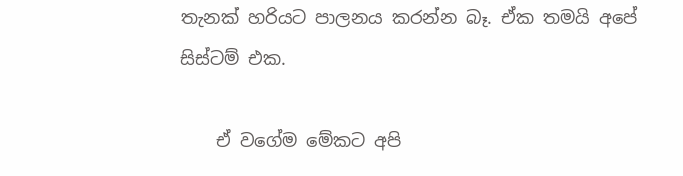තැනක් හරියට පාලනය කරන්න බෑ. ඒක තමයි අපේ සිස්ටම් එක.

    ඒ වගේම මේකට අපි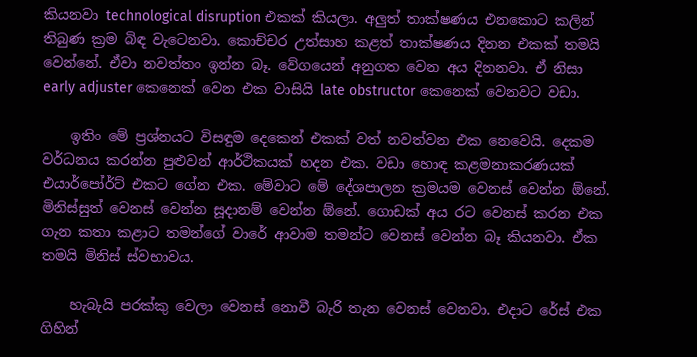කියනවා technological disruption එකක් කියලා. අලුත් තාක්ෂණය එනකොට කලින් තිබුණ ක්‍රම බිඳ වැටෙනවා. කොච්චර උත්සාහ කළත් තාක්ෂණය දිනන එකක් තමයි වෙන්නේ. ඒවා නවත්තං ඉන්න බෑ. වේගයෙන් අනුගත වෙන අය දිනනවා. ඒ නිසා early adjuster කෙනෙක් වෙන එක වාසියි late obstructor කෙනෙක් වෙනවට වඩා.

    ඉතිං මේ ප්‍රශ්නයට විසඳුම දෙකෙන් එකක් වත් නවත්වන එක නෙවෙයි. දෙකම වර්ධනය කරන්න පුළුවන් ආර්ථිකයක් හදන එක. වඩා හොඳ කළමනාකරණයක් එයාර්පෝර්ට් එකට ගේන එක. මේවාට මේ දේශපාලන ක්‍රමයම වෙනස් වෙන්න ඕනේ. මිනිස්සුත් වෙනස් වෙන්න සූදානම් වෙන්න ඕනේ. ගොඩක් අය රට වෙනස් කරන එක ගැන කතා කළාට තමන්ගේ වාරේ ආවාම තමන්ට වෙනස් වෙන්න බෑ කියනවා. ඒක තමයි මිනිස් ස්වභාවය.

    හැබැයි පරක්කු වෙලා වෙනස් නොවී බැරි තැන වෙනස් වෙනවා. එදාට රේස් එක ගිහින්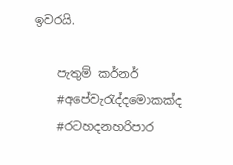ඉවරයි.

    පැතුම් කර්නර්
    #අපේවැරැද්දමොකක්ද
    #රටහදනහරිපාර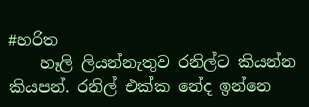#හරිත
    හෑලි ලියන්නැතුව රනිල්ට කියන්න කියපන්. රනිල් එක්ක නේද ඉන්නෙ